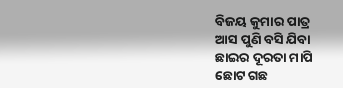ବିଜୟ କୁମାର ପାତ୍ର
ଆସ ପୁଣି ବସି ଯିବା
ଛାଇର ଦୂରତା ମାପି
ଛୋଟ ଗଛ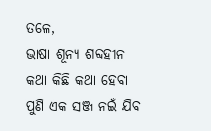ତଳେ,
ଭାଷା ଶୂନ୍ୟ ଶବ୍ଦହୀନ
କଥା କିଛି କଥା ହେବା
ପୁଣି ଏକ ସଞ୍ଜ ନଇଁ ଯିବ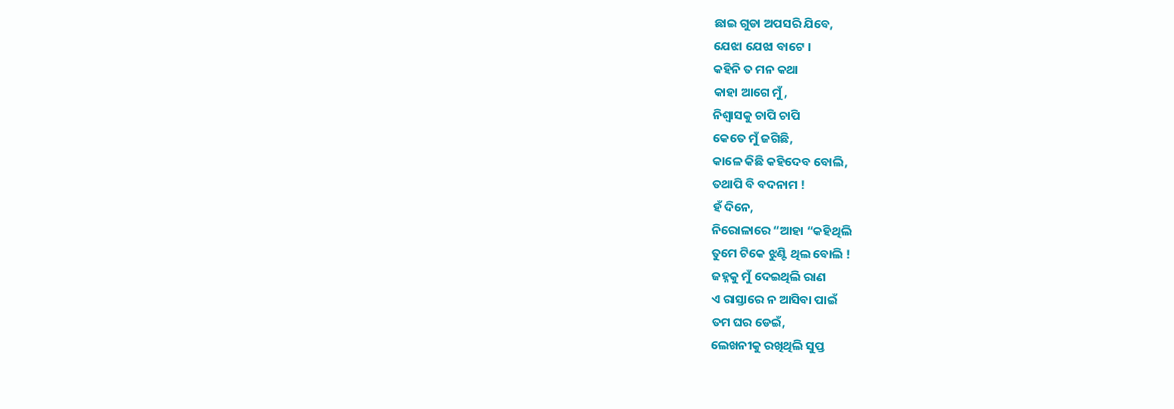ଛାଇ ଗୁଡା ଅପସରି ଯିବେ,
ଯେଝା ଯେଝା ବାଟେ ।
କହିନି ତ ମନ କଥା
କାହା ଆଗେ ମୁଁ,
ନିଶ୍ୱାସକୁ ଚାପି ଚାପି
କେତେ ମୁଁ ଜଗିଛି,
କାଳେ କିଛି କହିଦେବ ବୋଲି,
ତଥାପି ବି ବଦନାମ !
ହଁ ଦିନେ,
ନିରୋଳାରେ “ଆହା “କହିଥିଲି
ତୁମେ ଟିକେ ଝୁଣ୍ଟି ଥିଲ ବୋଲି !
ଜହ୍ନକୁ ମୁଁ ଦେଇଥିଲି ରାଣ
ଏ ରାସ୍ତାରେ ନ ଆସିବା ପାଇଁ
ତମ ଘର ଡେଇଁ,
ଲେଖନୀକୁ ରଖିଥିଲି ସୁପ୍ତ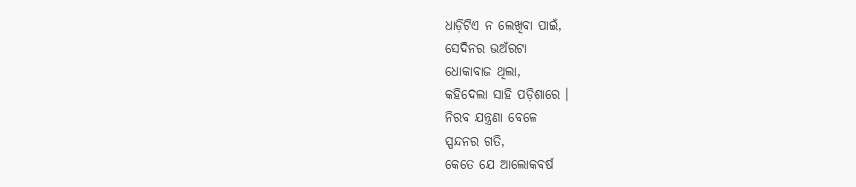ଧାଡ଼ିଟିଏ ନ ଲେଖିବା ପାଇଁ,
ସେଦିନର ଭଅଁରଟା
ଧୋକାବାଜ ଥିଲା,
କହିଦେଲା ସାହି ପଡ଼ିଶାରେ ।
ନିରବ ଯନ୍ତ୍ରଣା ବେଳେ
ସ୍ପନ୍ଦନର ଗତି,
କେତେ ଯେ ଆଲୋକବର୍ଷ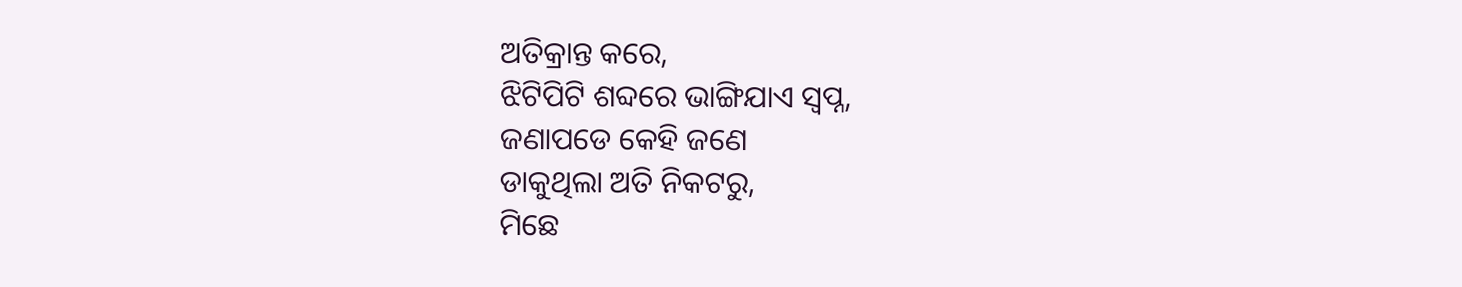ଅତିକ୍ରାନ୍ତ କରେ,
ଝିଟିପିଟି ଶବ୍ଦରେ ଭାଙ୍ଗିଯାଏ ସ୍ବପ୍ନ,
ଜଣାପଡେ କେହି ଜଣେ
ଡାକୁଥିଲା ଅତି ନିକଟରୁ,
ମିଛେ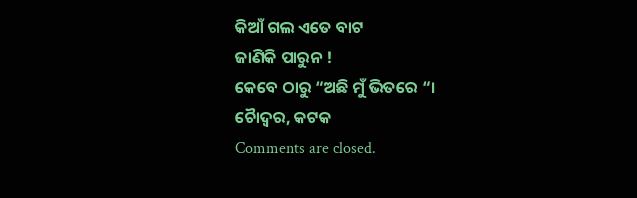କିଆଁ ଗଲ ଏତେ ବାଟ
ଜାଣିକି ପାରୁନ !
କେବେ ଠାରୁ “ଅଛି ମୁଁ ଭିତରେ “।
ଚୋୖଦ୍ୱର, କଟକ
Comments are closed.